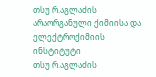თსუ რ.აგლაძის არაორგანული ქიმიისა და ელექტროქიმიის ინსტიტუტი
თსუ რ.აგლაძის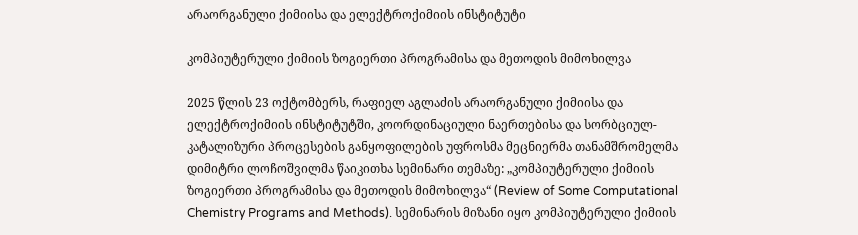არაორგანული ქიმიისა და ელექტროქიმიის ინსტიტუტი

კომპიუტერული ქიმიის ზოგიერთი პროგრამისა და მეთოდის მიმოხილვა

2025 წლის 23 ოქტომბერს, რაფიელ აგლაძის არაორგანული ქიმიისა და ელექტროქიმიის ინსტიტუტში, კოორდინაციული ნაერთებისა და სორბციულ-კატალიზური პროცესების განყოფილების უფროსმა მეცნიერმა თანამშრომელმა დიმიტრი ლოჩოშვილმა წაიკითხა სემინარი თემაზე: „კომპიუტერული ქიმიის ზოგიერთი პროგრამისა და მეთოდის მიმოხილვა“ (Review of Some Computational Chemistry Programs and Methods). სემინარის მიზანი იყო კომპიუტერული ქიმიის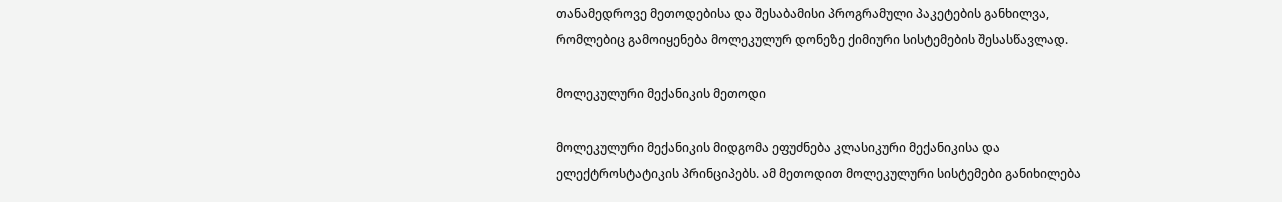თანამედროვე მეთოდებისა და შესაბამისი პროგრამული პაკეტების განხილვა, რომლებიც გამოიყენება მოლეკულურ დონეზე ქიმიური სისტემების შესასწავლად.

მოლეკულური მექანიკის მეთოდი

მოლეკულური მექანიკის მიდგომა ეფუძნება კლასიკური მექანიკისა და ელექტროსტატიკის პრინციპებს. ამ მეთოდით მოლეკულური სისტემები განიხილება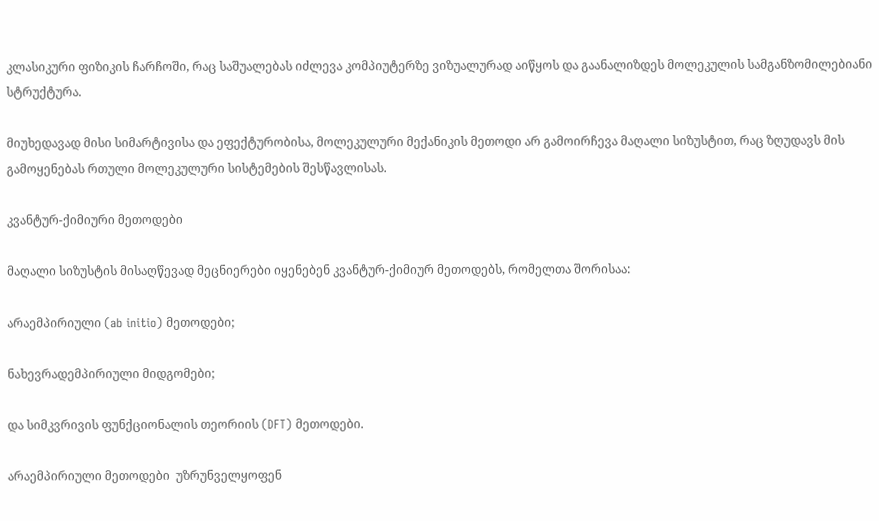კლასიკური ფიზიკის ჩარჩოში, რაც საშუალებას იძლევა კომპიუტერზე ვიზუალურად აიწყოს და გაანალიზდეს მოლეკულის სამგანზომილებიანი სტრუქტურა.

მიუხედავად მისი სიმარტივისა და ეფექტურობისა, მოლეკულური მექანიკის მეთოდი არ გამოირჩევა მაღალი სიზუსტით, რაც ზღუდავს მის გამოყენებას რთული მოლეკულური სისტემების შესწავლისას.

კვანტურ-ქიმიური მეთოდები

მაღალი სიზუსტის მისაღწევად მეცნიერები იყენებენ კვანტურ-ქიმიურ მეთოდებს, რომელთა შორისაა:

არაემპირიული (ab initio) მეთოდები;

ნახევრადემპირიული მიდგომები;

და სიმკვრივის ფუნქციონალის თეორიის (DFT) მეთოდები.

არაემპირიული მეთოდები  უზრუნველყოფენ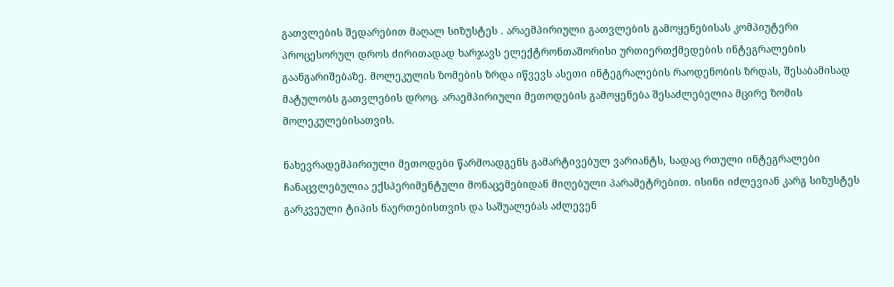გათვლების შედარებით მაღალ სიზუსტეს . არაემპირიული გათვლების გამოყენებისას კომპიუტერი პროცესორულ დროს ძირითადად ხარჯავს ელექტრონთაშორისი ურთიერთქმედების ინტეგრალების გაანგარიშებაზე. მოლეკულის ზომების ზრდა იწვევს ასეთი ინტეგრალების რაოდენობის ზრდას, შესაბამისად მატულობს გათვლების დროც. არაემპირიული მეთოდების გამოყენება შესაძლებელია მცირე ზომის მოლეკულებისათვის.

ნახევრადემპირიული მეთოდები წარმოადგენს გამარტივებულ ვარიანტს, სადაც რთული ინტეგრალები ჩანაცვლებულია ექსპერიმენტული მონაცემებიდან მიღებული პარამეტრებით. ისინი იძლევიან კარგ სიზუსტეს გარკვეული ტიპის ნაერთებისთვის და საშუალებას აძლევენ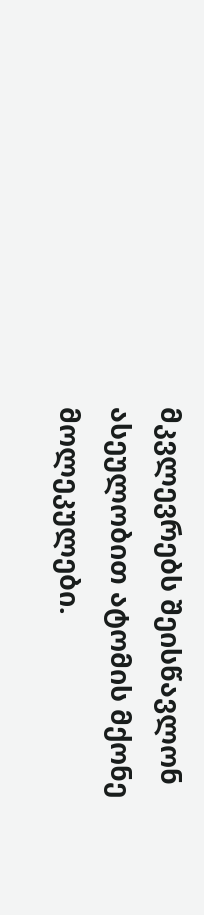მკვლევრებს შეისწავლონ ასეულობით ატომის მქონე მოლეკულები.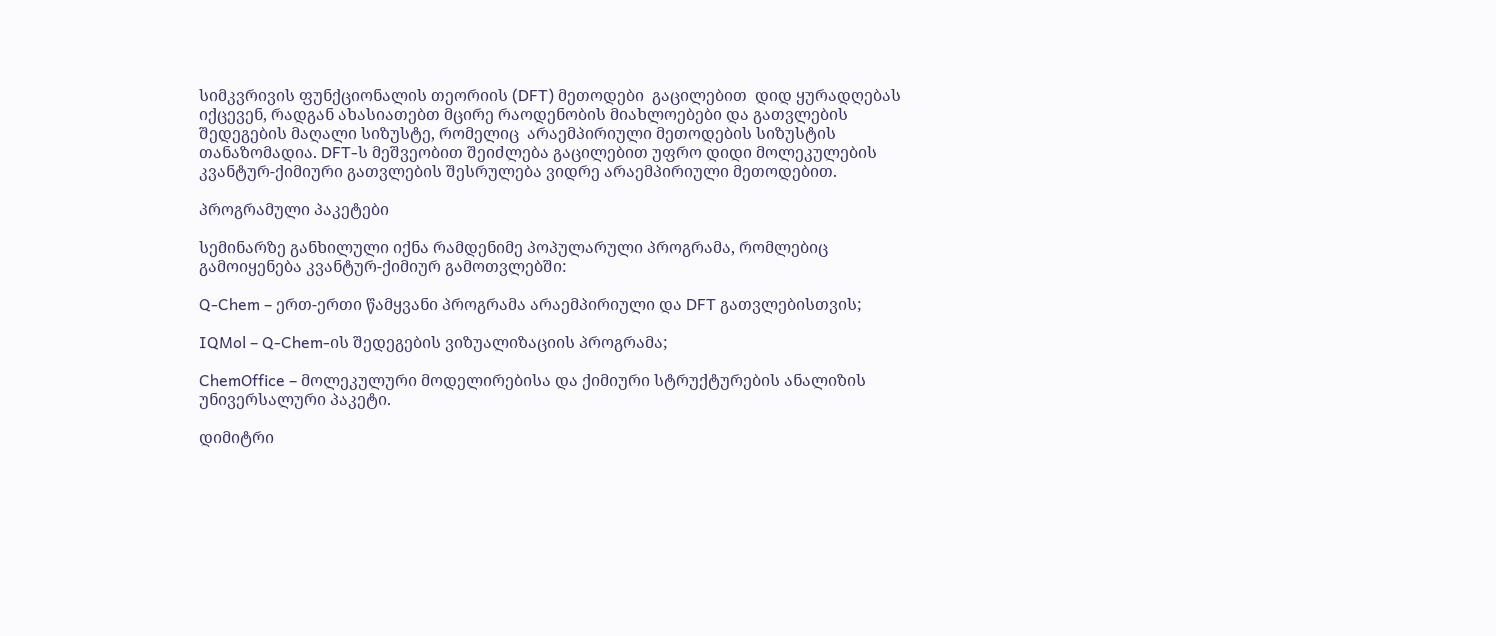სიმკვრივის ფუნქციონალის თეორიის (DFT) მეთოდები  გაცილებით  დიდ ყურადღებას იქცევენ, რადგან ახასიათებთ მცირე რაოდენობის მიახლოებები და გათვლების შედეგების მაღალი სიზუსტე, რომელიც  არაემპირიული მეთოდების სიზუსტის თანაზომადია. DFT-ს მეშვეობით შეიძლება გაცილებით უფრო დიდი მოლეკულების კვანტურ-ქიმიური გათვლების შესრულება ვიდრე არაემპირიული მეთოდებით.

პროგრამული პაკეტები

სემინარზე განხილული იქნა რამდენიმე პოპულარული პროგრამა, რომლებიც გამოიყენება კვანტურ-ქიმიურ გამოთვლებში:

Q-Chem – ერთ-ერთი წამყვანი პროგრამა არაემპირიული და DFT გათვლებისთვის;

IQMol – Q-Chem-ის შედეგების ვიზუალიზაციის პროგრამა;

ChemOffice – მოლეკულური მოდელირებისა და ქიმიური სტრუქტურების ანალიზის უნივერსალური პაკეტი.

დიმიტრი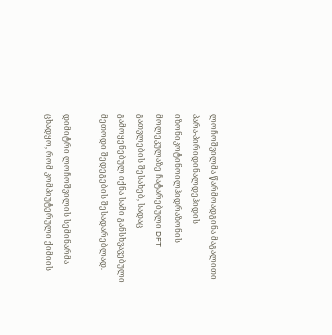ლოჩოშვილმა წარმოადგინა მაგალითი პარა-პირიდინალდეჰიდის იზონიკოტინოილჰიდრაზონის მოლეკულაზე ჩატარებული DFT გათვლების შესახებ, სადაც გამოყენებულ იქნა სამი განსხვავებული მეთოდი შედეგების შესადარებლად.

დიმიტრი ლოჩოშვილის სემინარმა ცხადყო, რომ კომპიუტერული ქიმიის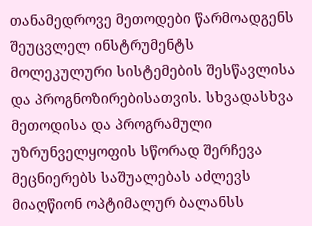თანამედროვე მეთოდები წარმოადგენს შეუცვლელ ინსტრუმენტს მოლეკულური სისტემების შესწავლისა და პროგნოზირებისათვის. სხვადასხვა მეთოდისა და პროგრამული უზრუნველყოფის სწორად შერჩევა მეცნიერებს საშუალებას აძლევს მიაღწიონ ოპტიმალურ ბალანსს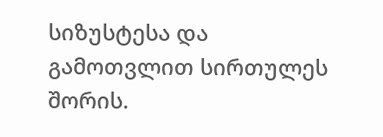სიზუსტესა და გამოთვლით სირთულეს შორის.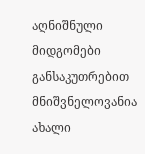აღნიშნული მიდგომები განსაკუთრებით მნიშვნელოვანია ახალი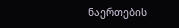ნაერთების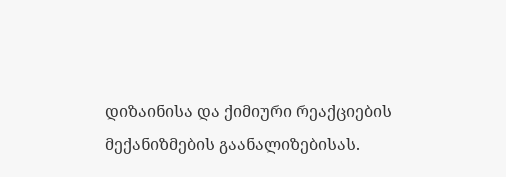დიზაინისა და ქიმიური რეაქციების მექანიზმების გაანალიზებისას.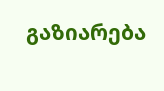გაზიარება